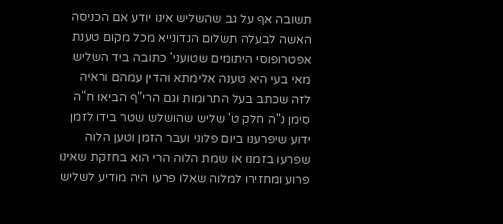תשובה אף על גב שהשליש אינו יודע אם הכניסה האשה לבעלה תשלום הנדונייא מכל מקום טענת אפטרופוסי היתומים שטועני' כתובה ביד השליש מאי בעי היא טענה אלימתא והדין עמהם וראיה לזה שכתב בעל התרומות וגם הרי"ף הביאו ח"ה סימן נ"ה חלק ט' שליש שהושלש שטר בידו לזמן ידוע שיפרענו ביום פלוני ועבר הזמן וטען הלוה שפרעו בזמנו או שמת הלוה הרי הוא בחזקת שאינו פרוע ומחזירו למלוה שאלו פרעו היה מודיע לשליש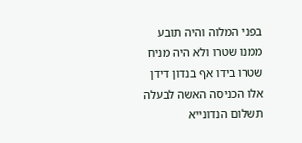בפני המלוה והיה תובע ממנו שטרו ולא היה מניח שטרו בידו אף בנדון דידן אלו הכניסה האשה לבעלה תשלום הנדונייא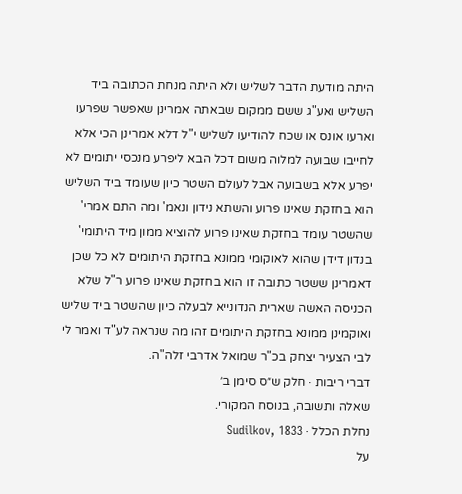היתה מודעת הדבר לשליש ולא היתה מנחת הכתובה ביד השליש ואע"ג ששם ממקום שבאתה אמרינן שאפשר שפרעו וארעו אונס או שכח להודיעו לשליש י"ל דלא אמרינן הכי אלא לחייבו שבועה למלוה משום דכל הבא ליפרע מנכסי יתומים לא יפרע אלא בשבועה אבל לעולם השטר כיון שעומד ביד השליש הוא בחזקת שאינו פרוע והשתא נידון ונאמ' ומה התם אמרי' שהשטר עומד בחזקת שאינו פרוע להוציא ממון מיד היתומי' בנדון דידן שהוא לאוקומי ממונא בחזקת היתומים לא כל שכן דאמרינן ששטר כתובה זו הוא בחזקת שאינו פרוע ר"ל שלא הכניסה האשה שארית הנדונייא לבעלה כיון שהשטר ביד שליש ואוקמינן ממונא בחזקת היתומים זהו מה שנראה לע"ד ואמר לי לבי הצעיר יצחק בכ"ר שמואל אדרבי זלה"ה.
דברי ריבות · חלק ש״ס סימן ב׳
שאלה ותשובה, בנוסח המקורי.
נחלת הכלל · Sudilkov, 1833
על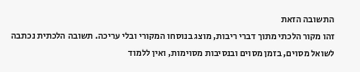התשובה הזאת
זהו מקור הלכתי מתוך דברי ריבות, מוצג בנוסחו המקורי ובלי עריכה. תשובה הלכתית נכתבה לשואל מסוים, בזמן מסוים ובנסיבות מסוימות, ואין ללמוד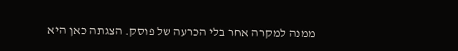ממנה למקרה אחר בלי הכרעה של פוסק. הצגתה כאן היא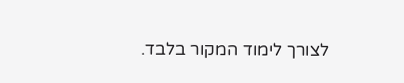לצורך לימוד המקור בלבד.